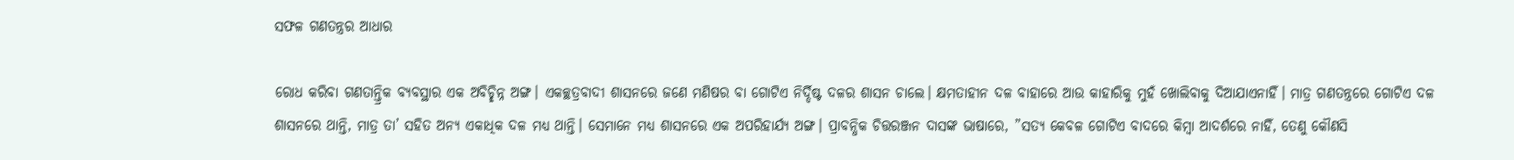ସଫଳ ଗଣତନ୍ତ୍ରର ଆଧାର

ରୋଧ କରିବା ଗଣତାନ୍ତ୍ରିକ ବ୍ୟବସ୍ଥାର ଏକ ଅବିଚ୍ଛିନ୍ନ ଅଙ୍ଗ। ଏକଚ୍ଛତ୍ରବାଦୀ ଶାସନରେ ଜଣେ ମଣିଷର ବା ଗୋଟିଏ ନିର୍ଦ୍ଦିଷ୍ଟ ଦଳର ଶାସନ ଚାଲେ। କ୍ଷମତାହୀନ ଦଳ ବାହାରେ ଆଉ କାହାରିକୁ ମୁହଁ ଖୋଲିବାକୁ ଦିଆଯାଏନାହିଁ। ମାତ୍ର ଗଣତନ୍ତ୍ରରେ ଗୋଟିଏ ଦଳ ଶାସନରେ ଥାନ୍ତି, ମାତ୍ର ତା’ ସହିତ ଅନ୍ୟ ଏକାଧିକ ଦଳ ମଧ୍ୟ ଥାନ୍ତି। ସେମାନେ ମଧ୍ୟ ଶାସନରେ ଏକ ଅପରିହାର୍ଯ୍ୟ ଅଙ୍ଗ। ପ୍ରାବନ୍ଧିକ ଚିତ୍ତରଞ୍ଜନ ଦାସଙ୍କ ଭାଷାରେ, ”ସତ୍ୟ କେବଳ ଗୋଟିଏ ବାଦରେ କିମ୍ବା ଆଦର୍ଶରେ ନାହିଁ, ତେଣୁ କୌଣସି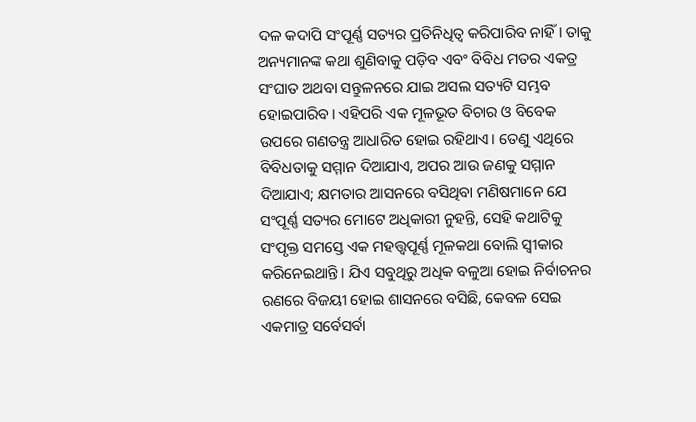ଦଳ କଦାପି ସଂପୂର୍ଣ୍ଣ ସତ୍ୟର ପ୍ରତିନିଧିତ୍ୱ କରିପାରିବ ନାହିଁ। ତାକୁ ଅନ୍ୟମାନଙ୍କ କଥା ଶୁଣିବାକୁ ପଡ଼ିବ ଏବଂ ବିବିଧ ମତର ଏକତ୍ର ସଂଘାତ ଅଥବା ସନ୍ତୁଳନରେ ଯାଇ ଅସଲ ସତ୍ୟଟି ସମ୍ଭବ ହୋଇପାରିବ। ଏହିପରି ଏକ ମୂଳଭୂତ ବିଚାର ଓ ବିବେକ ଉପରେ ଗଣତନ୍ତ୍ର ଆଧାରିତ ହୋଇ ରହିଥାଏ। ତେଣୁ ଏଥିରେ ବିବିଧତାକୁ ସମ୍ମାନ ଦିଆଯାଏ, ଅପର ଆଉ ଜଣକୁ ସମ୍ମାନ ଦିଆଯାଏ; କ୍ଷମତାର ଆସନରେ ବସିଥିବା ମଣିଷମାନେ ଯେ ସଂପୂର୍ଣ୍ଣ ସତ୍ୟର ମୋଟେ ଅଧିକାରୀ ନୁହନ୍ତି, ସେହି କଥାଟିକୁ ସଂପୃକ୍ତ ସମସ୍ତେ ଏକ ମହତ୍ତ୍ୱପୂର୍ଣ୍ଣ ମୂଳକଥା ବୋଲି ସ୍ବୀକାର କରିନେଇଥାନ୍ତି। ଯିଏ ସବୁଥିରୁ ଅଧିକ ବଳୁଆ ହୋଇ ନିର୍ବାଚନର ରଣରେ ବିଜୟୀ ହୋଇ ଶାସନରେ ବସିଛି, କେବଳ ସେଇ ଏକମାତ୍ର ସର୍ବେସର୍ବା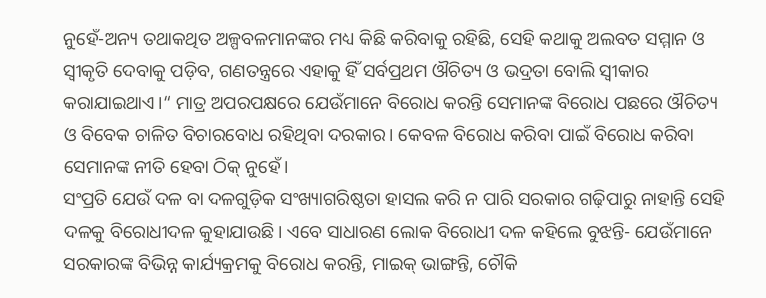ନୁହେଁ-ଅନ୍ୟ ତଥାକଥିତ ଅଳ୍ପବଳମାନଙ୍କର ମଧ୍ୟ କିଛି କରିବାକୁ ରହିଛି, ସେହି କଥାକୁ ଅଲବତ ସମ୍ମାନ ଓ ସ୍ବୀକୃତି ଦେବାକୁ ପଡ଼ିବ, ଗଣତନ୍ତ୍ରରେ ଏହାକୁ ହିଁ ସର୍ବପ୍ରଥମ ଔଚିତ୍ୟ ଓ ଭଦ୍ରତା ବୋଲି ସ୍ବୀକାର କରାଯାଇଥାଏ।“ ମାତ୍ର ଅପରପକ୍ଷରେ ଯେଉଁମାନେ ବିରୋଧ କରନ୍ତି ସେମାନଙ୍କ ବିରୋଧ ପଛରେ ଔଚିତ୍ୟ ଓ ବିବେକ ଚାଳିତ ବିଚାରବୋଧ ରହିଥିବା ଦରକାର। କେବଳ ବିରୋଧ କରିବା ପାଇଁ ବିରୋଧ କରିବା ସେମାନଙ୍କ ନୀତି ହେବା ଠିକ୍‌ ନୁହେଁ।
ସଂପ୍ରତି ଯେଉଁ ଦଳ ବା ଦଳଗୁଡ଼ିକ ସଂଖ୍ୟାଗରିଷ୍ଠତା ହାସଲ କରି ନ ପାରି ସରକାର ଗଢ଼ିପାରୁ ନାହାନ୍ତି ସେହି ଦଳକୁ ବିରୋଧୀଦଳ କୁହାଯାଉଛି। ଏବେ ସାଧାରଣ ଲୋକ ବିରୋଧୀ ଦଳ କହିଲେ ବୁଝନ୍ତି- ଯେଉଁମାନେ ସରକାରଙ୍କ ବିଭିନ୍ନ କାର୍ଯ୍ୟକ୍ରମକୁ ବିରୋଧ କରନ୍ତି, ମାଇକ୍‌ ଭାଙ୍ଗନ୍ତି, ଚୌକି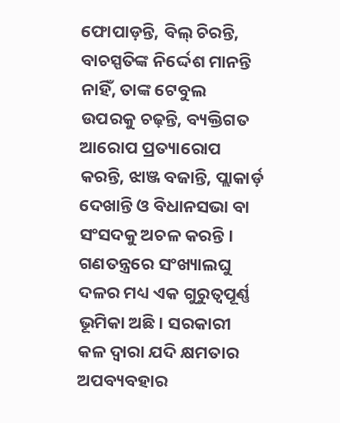ଫୋପାଡ଼ନ୍ତି, ବିଲ୍‌ ଚିରନ୍ତି, ବାଚସ୍ପତିଙ୍କ ନିର୍ଦ୍ଦେଶ ମାନନ୍ତି ନାହିଁ, ତାଙ୍କ ଟେବୁଲ ଉପରକୁ ଚଢ଼ନ୍ତି, ବ୍ୟକ୍ତିଗତ ଆରୋପ ପ୍ରତ୍ୟାରୋପ କରନ୍ତି, ଝାଞ୍ଜ ବଜାନ୍ତି, ପ୍ଲାକାର୍ଡ଼ ଦେଖାନ୍ତି ଓ ବିଧାନସଭା ବା ସଂସଦକୁ ଅଚଳ କରନ୍ତି। ଗଣତନ୍ତ୍ରରେ ସଂଖ୍ୟାଲଘୁ ଦଳର ମଧ୍ୟ ଏକ ଗୁରୁତ୍ୱପୂର୍ଣ୍ଣ ଭୂମିକା ଅଛି। ସରକାରୀ କଳ ଦ୍ୱାରା ଯଦି କ୍ଷମତାର ଅପବ୍ୟବହାର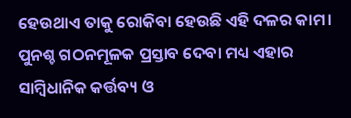ହେଉଥାଏ ତାକୁ ରୋକିବା ହେଉଛି ଏହି ଦଳର କାମ। ପୁନଶ୍ଚ ଗଠନମୂଳକ ପ୍ରସ୍ତାବ ଦେବା ମଧ୍ୟ ଏହାର ସାମ୍ବିଧାନିକ କର୍ତ୍ତବ୍ୟ ଓ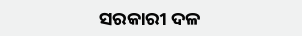ସରକାରୀ ଦଳ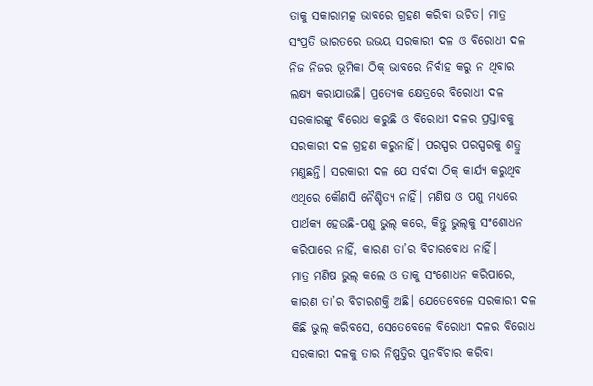ତାକୁ ସକାରାମତ୍କ ଭାବରେ ଗ୍ରହଣ କରିବା ଉଚିତ। ମାତ୍ର ସଂପ୍ରତି ଭାରତରେ ଉଭୟ ସରକାରୀ ଦଳ ଓ ବିରୋଧୀ ଦଳ ନିଜ ନିଜର ଭୂମିକା ଠିକ୍‌ ଭାବରେ ନିର୍ବାହ କରୁ ନ ଥିବାର ଲକ୍ଷ୍ୟ କରାଯାଉଛି। ପ୍ରତ୍ୟେକ କ୍ଷେତ୍ରରେ ବିରୋଧୀ ଦଳ ସରକାରଙ୍କୁ ବିରୋଧ କରୁଛି ଓ ବିରୋଧୀ ଦଳର ପ୍ରସ୍ତାବକୁ ସରକାରୀ ଦଳ ଗ୍ରହଣ କରୁନାହିଁ। ପରସ୍ପର ପରସ୍ପରକୁ ଶତ୍ରୁ ମଣୁଛନ୍ତି। ସରକାରୀ ଦଳ ଯେ ସର୍ବଦା ଠିକ୍‌ କାର୍ଯ୍ୟ କରୁଥିବ ଏଥିରେ କୌଣସି ନୈଶ୍ଚିତ୍ୟ ନାହିଁ। ମଣିଷ ଓ ପଶୁ ମଧ୍ୟରେ ପାର୍ଥକ୍ୟ ହେଉଛି-ପଶୁ ଭୁଲ୍‌ କରେ, କିନ୍ତୁ ଭୁଲ୍‌କୁ ସଂଶୋଧନ କରିପାରେ ନାହିଁ, କାରଣ ତା’ର ବିଚାରବୋଧ ନାହିଁ।
ମାତ୍ର ମଣିଷ ଭୁଲ୍‌ କଲେ ଓ ତାକୁ ସଂଶୋଧନ କରିପାରେ, କାରଣ ତା’ର ବିଚାରଶକ୍ତି ଅଛି। ଯେତେବେଳେ ସରକାରୀ ଦଳ କିଛି ଭୁଲ୍‌ କରିବସେ, ସେତେବେଳେ ବିରୋଧୀ ଦଳର ବିରୋଧ ସରକାରୀ ଦଳକୁ ତାର ନିଷ୍ପତ୍ତିର ପୁନର୍ବିଚାର କରିବା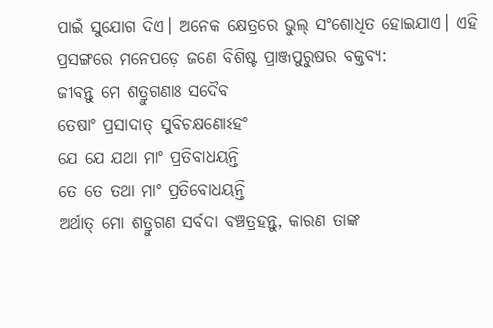ପାଇଁ ସୁଯୋଗ ଦିଏ। ଅନେକ କ୍ଷେତ୍ରରେ ଭୁଲ୍‌ ସଂଶୋଧିତ ହୋଇଯାଏ। ଏହି ପ୍ରସଙ୍ଗରେ ମନେପଡ଼େ ଜଣେ ବିଶିଷ୍ଟ ପ୍ରାଞ୍ଜପୁରୁଷର ବକ୍ତବ୍ୟ:
ଜୀବନ୍ତୁ ମେ ଶତ୍ରୁଗଣାଃ ସଦୈବ
ତେଷାଂ ପ୍ରସାଦାତ୍‌ ସୁବିଚକ୍ଷଣୋଽହଂ
ଯେ ଯେ ଯଥା ମାଂ ପ୍ରତିବାଧୟନ୍ତି
ତେ ତେ ତଥା ମାଂ ପ୍ରତିବୋଧୟନ୍ତି
ଅର୍ଥାତ୍‌ ମୋ ଶତ୍ରୁଗଣ ସର୍ବଦା ବଞ୍ଚତ୍ରହନ୍ତୁ, କାରଣ ତାଙ୍କ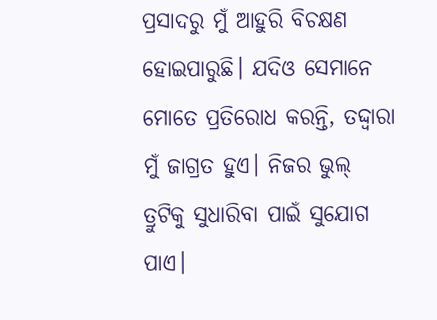ପ୍ରସାଦରୁ ମୁଁ ଆହୁରି ବିଚକ୍ଷଣ ହୋଇପାରୁଛି। ଯଦିଓ ସେମାନେ ମୋତେ ପ୍ରତିରୋଧ କରନ୍ତି, ତଦ୍ଦ୍ବାରା ମୁଁ ଜାଗ୍ରତ ହୁଏ। ନିଜର ଭୁଲ୍‌ ତ୍ରୁଟିକୁ ସୁଧାରିବା ପାଇଁ ସୁଯୋଗ ପାଏ।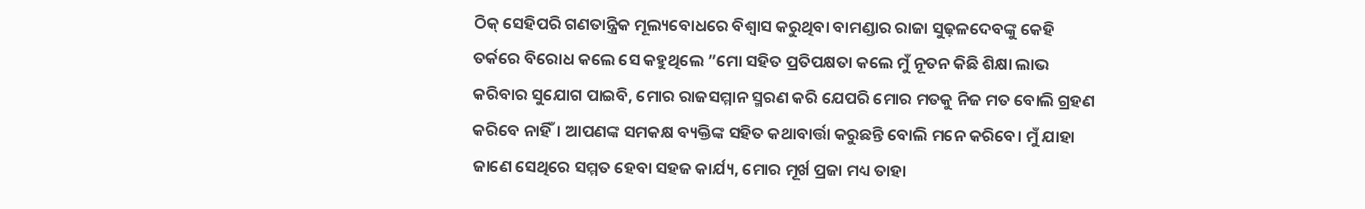ଠିକ୍‌ ସେହିପରି ଗଣତାନ୍ତ୍ରିକ ମୂଲ୍ୟବୋଧରେ ବିଶ୍ୱାସ କରୁଥିବା ବାମଣ୍ଡାର ରାଜା ସୁଢ଼ଳଦେବଙ୍କୁ କେହି ତର୍କରେ ବିରୋଧ କଲେ ସେ କହୁଥିଲେ ”ମୋ ସହିତ ପ୍ରତିପକ୍ଷତା କଲେ ମୁଁ ନୂତନ କିଛି ଶିକ୍ଷା ଲାଭ କରିବାର ସୁଯୋଗ ପାଇବି, ମୋର ରାଜସମ୍ମାନ ସ୍ମରଣ କରି ଯେପରି ମୋର ମତକୁ ନିଜ ମତ ବୋଲି ଗ୍ରହଣ କରିବେ ନାହିଁ। ଆପଣଙ୍କ ସମକକ୍ଷ ବ୍ୟକ୍ତିଙ୍କ ସହିତ କଥାବାର୍ତ୍ତା କରୁଛନ୍ତି ବୋଲି ମନେ କରିବେ। ମୁଁ ଯାହା ଜାଣେ ସେଥିରେ ସମ୍ମତ ହେବା ସହଜ କାର୍ଯ୍ୟ, ମୋର ମୂର୍ଖ ପ୍ରଜା ମଧ୍ୟ ତାହା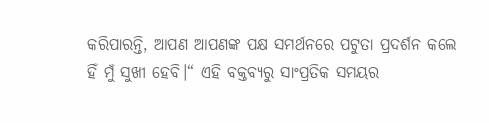କରିପାରନ୍ତି, ଆପଣ ଆପଣଙ୍କ ପକ୍ଷ ସମର୍ଥନରେ ପଟୁତା ପ୍ରଦର୍ଶନ କଲେ ହିଁ ମୁଁ ସୁଖୀ ହେବି।“ ଏହି ବକ୍ତବ୍ୟରୁ ସାଂପ୍ରତିକ ସମୟର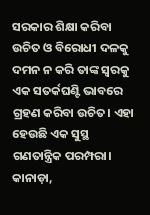ସରକାର ଶିକ୍ଷା କରିବା ଉଚିତ ଓ ବିରୋଧୀ ଦଳକୁ ଦମନ ନ କରି ତାଙ୍କ ସ୍ବରକୁ ଏକ ସତର୍କଘଣ୍ଟି ଭାବରେ ଗ୍ରହଣ କରିବା ଉଚିତ। ଏହା ହେଉଛି ଏକ ସୁସ୍ଥ ଗଣତାନ୍ତ୍ରିକ ପରମ୍ପରା।
କାନାଡ଼ା,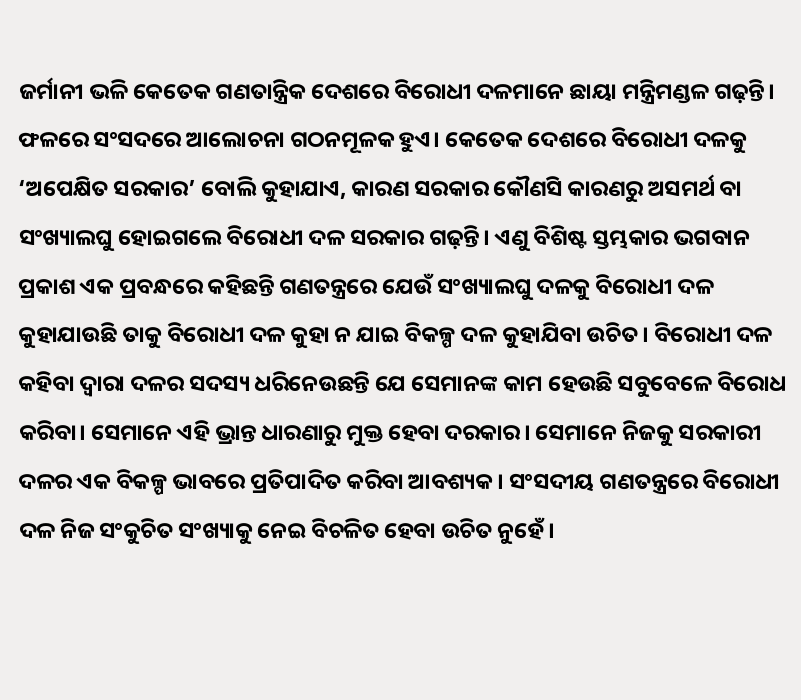ଜର୍ମାନୀ ଭଳି କେତେକ ଗଣତାନ୍ତ୍ରିକ ଦେଶରେ ବିରୋଧୀ ଦଳମାନେ ଛାୟା ମନ୍ତ୍ରିମଣ୍ଡଳ ଗଢ଼ନ୍ତି। ଫଳରେ ସଂସଦରେ ଆଲୋଚନା ଗଠନମୂଳକ ହୁଏ। କେତେକ ଦେଶରେ ବିରୋଧୀ ଦଳକୁ ‘ଅପେକ୍ଷିତ ସରକାର’ ବୋଲି କୁହାଯାଏ, କାରଣ ସରକାର କୌଣସି କାରଣରୁ ଅସମର୍ଥ ବା ସଂଖ୍ୟାଲଘୁ ହୋଇଗଲେ ବିରୋଧୀ ଦଳ ସରକାର ଗଢ଼ନ୍ତି। ଏଣୁ ବିଶିଷ୍ଟ ସ୍ତମ୍ଭକାର ଭଗବାନ ପ୍ରକାଶ ଏକ ପ୍ରବନ୍ଧରେ କହିଛନ୍ତି ଗଣତନ୍ତ୍ରରେ ଯେଉଁ ସଂଖ୍ୟାଲଘୁ ଦଳକୁ ବିରୋଧୀ ଦଳ କୁହାଯାଉଛି ତାକୁ ବିରୋଧୀ ଦଳ କୁହା ନ ଯାଇ ବିକଳ୍ପ ଦଳ କୁହାଯିବା ଉଚିତ। ବିରୋଧୀ ଦଳ କହିବା ଦ୍ୱାରା ଦଳର ସଦସ୍ୟ ଧରିନେଉଛନ୍ତି ଯେ ସେମାନଙ୍କ କାମ ହେଉଛି ସବୁବେଳେ ବିରୋଧ କରିବା। ସେମାନେ ଏହି ଭ୍ରାନ୍ତ ଧାରଣାରୁ ମୁକ୍ତ ହେବା ଦରକାର। ସେମାନେ ନିଜକୁ ସରକାରୀ ଦଳର ଏକ ବିକଳ୍ପ ଭାବରେ ପ୍ରତିପାଦିତ କରିବା ଆବଶ୍ୟକ। ସଂସଦୀୟ ଗଣତନ୍ତ୍ରରେ ବିରୋଧୀ ଦଳ ନିଜ ସଂକୁଚିତ ସଂଖ୍ୟାକୁ ନେଇ ବିଚଳିତ ହେବା ଉଚିତ ନୁହେଁ।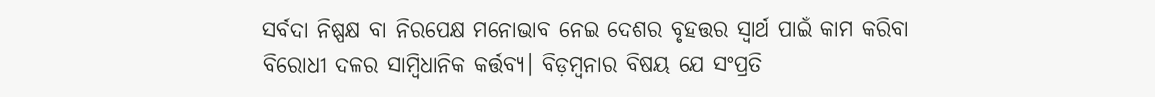ସର୍ବଦା ନିଷ୍ପକ୍ଷ ବା ନିରପେକ୍ଷ ମନୋଭାବ ନେଇ ଦେଶର ବୃହତ୍ତର ସ୍ବାର୍ଥ ପାଇଁ କାମ କରିବା ବିରୋଧୀ ଦଳର ସାମ୍ବିଧାନିକ କର୍ତ୍ତବ୍ୟ। ବିଡ଼ମ୍ବନାର ବିଷୟ ଯେ ସଂପ୍ରତି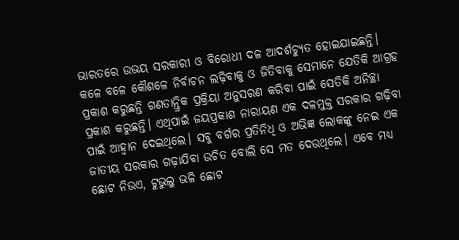ଭାରତରେ ଉଭୟ ସରକାରୀ ଓ ବିରୋଧୀ ଦଳ ଆଦର୍ଶଚ୍ୟୁତ ହୋଇଯାଇଛନ୍ତି। କଳେ ବଳେ କୌଶଳେ ନିର୍ବାଚନ ଲଢ଼ିବାକୁ ଓ ଜିତିବାକୁ ସେମାନେ ଯେତିକି ଆଗ୍ରହ ପ୍ରକାଶ କରୁଛନ୍ତି ଗଣତାନ୍ତ୍ରିକ ପ୍ରକ୍ରିୟା ଅନୁସରଣ କରିବା ପାଇଁ ସେତିକି ଅନିଚ୍ଛା ପ୍ରକାଶ କରୁଛନ୍ତି। ଏଥିପାଇଁ ଜୟପ୍ରକାଶ ନାରାୟଣ ଏକ ଦଳମୁକ୍ତ ସରକାର ଗଢ଼ିବା ପାଇଁ ଆହ୍ବାନ ଦେଇଥିଲେ। ସବୁ ବର୍ଗର ପ୍ରତିନିଧି ଓ ଅଭିଜ୍ଞ ଲୋକଙ୍କୁ ନେଇ ଏକ ଜାତୀୟ ସରକାର ଗଢ଼ାଯିବା ଉଚିତ ବୋଲି ସେ ମତ ଦେଉଥିଲେ। ଏବେ ମଧ୍ୟ ଛୋଟ ନିଉଏ, ଟୁଭୁଲୁ ଭଳି ଛୋଟ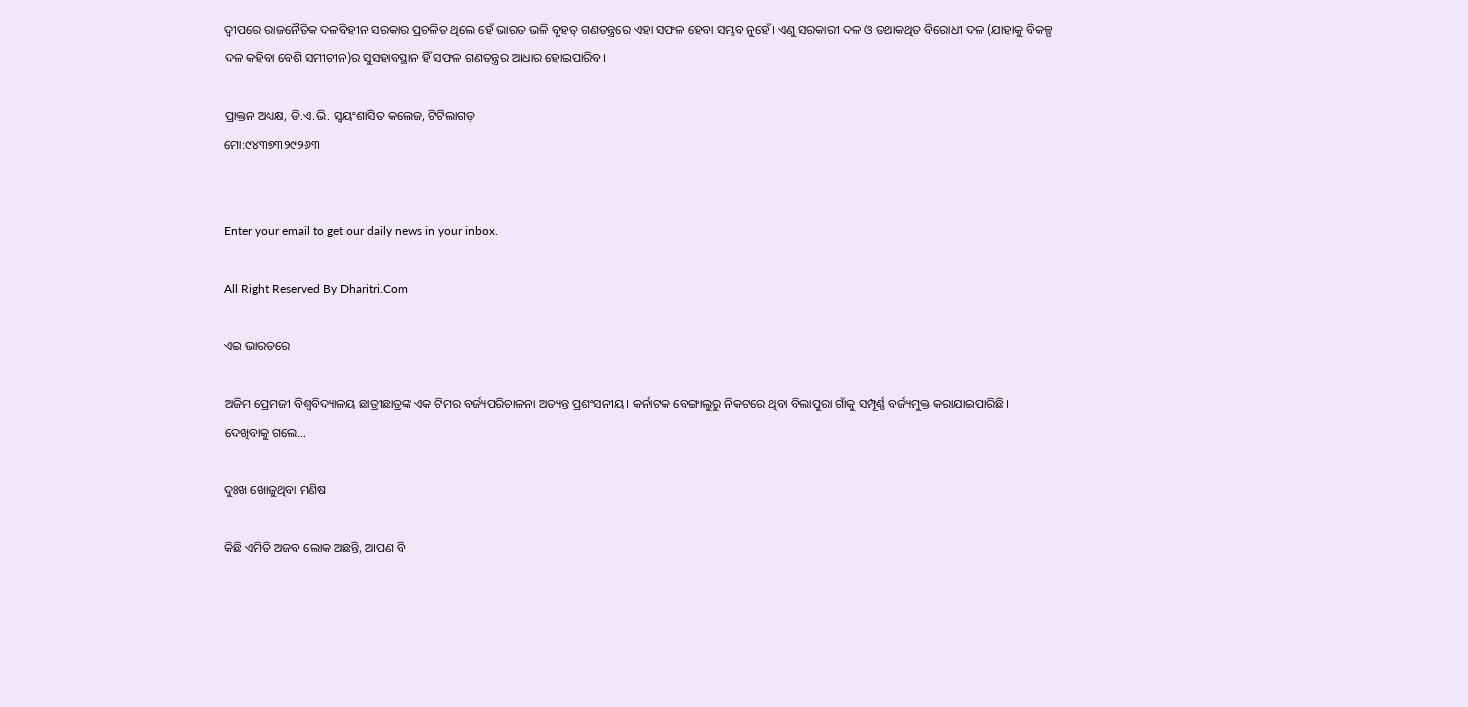ଦ୍ୱୀପରେ ରାଜନୈତିକ ଦଳବିହୀନ ସରକାର ପ୍ରଚଳିତ ଥିଲେ ହେଁ ଭାରତ ଭଳି ବୃହତ୍‌ ଗଣତନ୍ତ୍ରରେ ଏହା ସଫଳ ହେବା ସମ୍ଭବ ନୁହେଁ। ଏଣୁ ସରକାରୀ ଦଳ ଓ ତଥାକଥିତ ବିରୋଧୀ ଦଳ (ଯାହାକୁ ବିକଳ୍ପ ଦଳ କହିବା ବେଶି ସମୀଚୀନ)ର ସୁସହାବସ୍ଥାନ ହିଁ ସଫଳ ଗଣତନ୍ତ୍ରର ଆଧାର ହୋଇପାରିବ।

ପ୍ରାକ୍ତନ ଅଧ୍ୟକ୍ଷ, ଡି.ଏ.ଭି. ସ୍ବୟଂଶାସିତ କଲେଜ, ଟିଟିଲାଗଡ଼
ମୋ:୯୪୩୭୩୨୯୨୬୩


Enter your email to get our daily news in your inbox.

All Right Reserved By Dharitri.Com

ଏଇ ଭାରତରେ

ଅଜିମ ପ୍ରେମଜୀ ବିଶ୍ୱବିଦ୍ୟାଳୟ ଛାତ୍ରୀଛାତ୍ରଙ୍କ ଏକ ଟିମର ବର୍ଜ୍ୟପରିଚାଳନା ଅତ୍ୟନ୍ତ ପ୍ରଶଂସନୀୟ। କର୍ନାଟକ ବେଙ୍ଗାଲୁରୁ ନିକଟରେ ଥିବା ବିଲାପୁରା ଗାଁକୁ ସମ୍ପୂର୍ଣ୍ଣ ବର୍ଜ୍ୟମୁକ୍ତ କରାଯାଇପାରିଛି। ଦେଖିବାକୁ ଗଲେ…

ଦୁଃଖ ଖୋଜୁଥିବା ମଣିଷ

କିଛି ଏମିତି ଅଜବ ଲୋକ ଅଛନ୍ତି, ଆପଣ ବି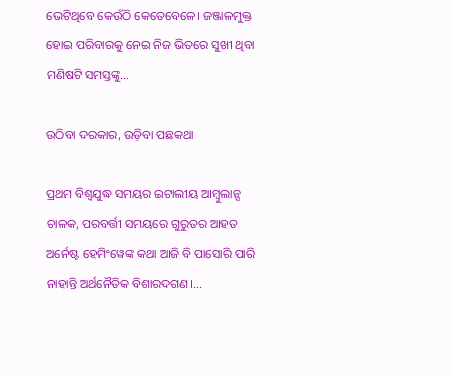ଭେଟିଥିବେ କେଉଁଠି କେତେବେଳେ। ଜଞ୍ଜାଳମୁକ୍ତ ହୋଇ ପରିବାରକୁ ନେଇ ନିଜ ଭିତରେ ସୁଖୀ ଥିବା ମଣିଷଟି ସମସ୍ତଙ୍କୁ…

ଉଠିବା ଦରକାର, ଉଡ଼ିବା ପଛକଥା

ପ୍ରଥମ ବିଶ୍ୱଯୁଦ୍ଧ ସମୟର ଇଟାଲୀୟ ଆମ୍ବୁଲାନ୍ସ ଚାଳକ, ପରବର୍ତ୍ତୀ ସମୟରେ ଗୁରୁତର ଆହତ ଅର୍ନେଷ୍ଟ ହେମିଂୱେଙ୍କ କଥା ଆଜି ବି ପାସୋରି ପାରି ନାହାନ୍ତି ଅର୍ଥନୈତିକ ବିଶାରଦଗଣ।…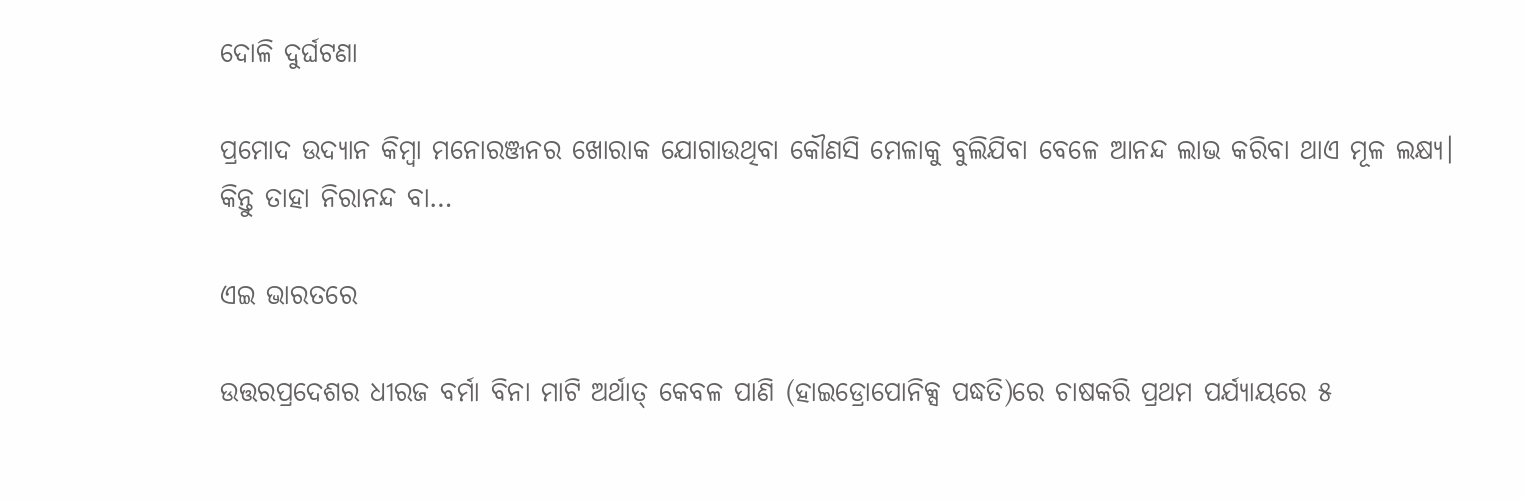ଦୋଳି ଦୁର୍ଘଟଣା

ପ୍ରମୋଦ ଉଦ୍ୟାନ କିମ୍ବା ମନୋରଞ୍ଜନର ଖୋରାକ ଯୋଗାଉଥିବା କୌଣସି ମେଳାକୁ ବୁଲିଯିବା ବେଳେ ଆନନ୍ଦ ଲାଭ କରିବା ଥାଏ ମୂଳ ଲକ୍ଷ୍ୟ। କିନ୍ତୁ ତାହା ନିରାନନ୍ଦ ବା…

ଏଇ ଭାରତରେ

ଉତ୍ତରପ୍ରଦେଶର ଧୀରଜ ବର୍ମା ବିନା ମାଟି ଅର୍ଥାତ୍‌ କେବଳ ପାଣି (ହାଇଡ୍ରୋପୋନିକ୍ସ ପଦ୍ଧତି)ରେ ଚାଷକରି ପ୍ରଥମ ପର୍ଯ୍ୟାୟରେ ୫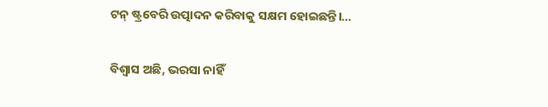ଟନ୍‌ ଷ୍ଟ୍ରବେରି ଉତ୍ପାଦନ କରିବାକୁ ସକ୍ଷମ ହୋଇଛନ୍ତି।…

ବିଶ୍ୱାସ ଅଛି, ଭରସା ନାହିଁ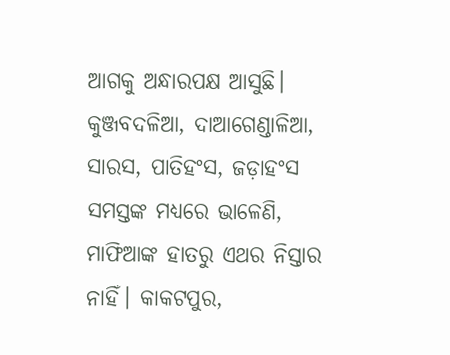ଆଗକୁ ଅନ୍ଧାରପକ୍ଷ ଆସୁଛି। କୁଞ୍ଜବଦଳିଆ, ଦାଆଗେଣ୍ଡାଳିଆ, ସାରସ, ପାତିହଂସ, ଜଡ଼ାହଂସ ସମସ୍ତଙ୍କ ମଧ୍ୟରେ ଭାଳେଣି, ମାଫିଆଙ୍କ ହାତରୁ ଏଥର ନିସ୍ତାର ନାହିଁ। କାକଟପୁର,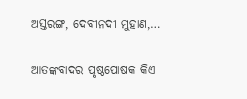ଅସ୍ତରଙ୍ଗ, ଦେବୀନଦୀ ମୁହାଣ,…

ଆତଙ୍କବାଦର ପୃଷ୍ଠପୋଷକ କିଏ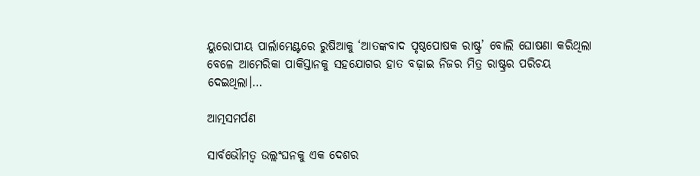ୟୁରୋପୀୟ ପାର୍ଲାମେଣ୍ଟରେ ରୁଷିଆକୁ ‘ଆତଙ୍କବାଦ ପୃଷ୍ଠପୋଷକ ରାଷ୍ଟ୍ର’ ବୋଲି ଘୋଷଣା କରିଥିଲା ବେଳେ ଆମେରିକା ପାକିସ୍ତାନକୁ ସହଯୋଗର ହାତ ବଢ଼ାଇ ନିଜର ମିତ୍ର ରାଷ୍ଟ୍ରର ପରିଚୟ ଦେଇଥିଲା।…

ଆତ୍ମସମର୍ପଣ

ସାର୍ବଭୌମତ୍ୱ ଉଲ୍ଲଂଘନକୁ ଏକ ଦେଶର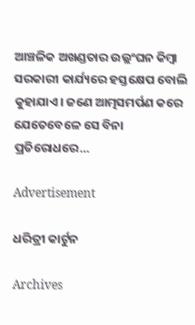ଆଞ୍ଚଳିକ ଅଖଣ୍ଡତାର ଉଲ୍ଲଂଘନ କିମ୍ବା ସରକାରୀ କାର୍ଯ୍ୟରେ ହସ୍ତକ୍ଷେପ ବୋଲି କୁହାଯାଏ। ଜଣେ ଆତ୍ମସମର୍ପଣ କରେ ଯେତେବେଳେ ସେ ବିନା ପ୍ରତିରୋଧରେ…

Advertisement

ଧରିତ୍ରୀ କାର୍ଟୁନ

Archives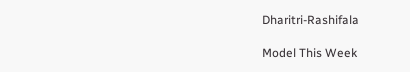Dharitri-Rashifala

Model This Week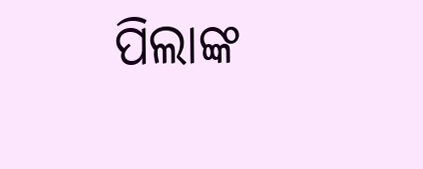ପିଲାଙ୍କ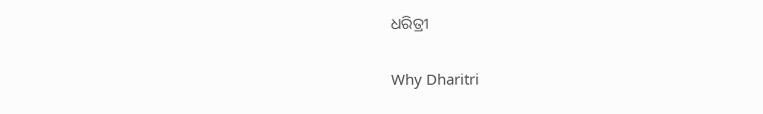ଧରିତ୍ରୀ

Why Dharitri